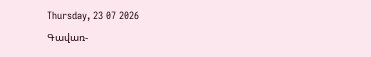Thursday, 23 07 2026
Գավառ-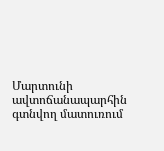Մարտունի ավտոճանապարհին գտնվող մատուռում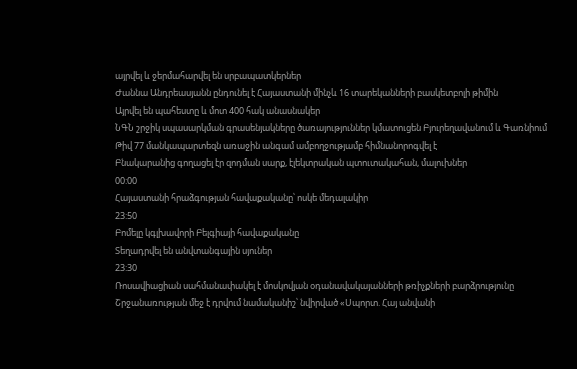այրվել և ջերմահարվել են սրբապատկերներ
Ժաննա Անդրեասյանն ընդունել է Հայաստանի մինչև 16 տարեկանների բասկետբոլի թիմին
Այրվել են պահեստը և մոտ 400 հակ անասնակեր
ՆԳՆ շրջիկ սպասարկման գրասենյակները ծառայություններ կմատուցեն Բյուրեղավանում և Գառնիում
Թիվ 77 մանկապարտեզն առաջին անգամ ամբողջությամբ հիմնանորոգվել է
Բնակարանից գողացել էր զոդման սարք, էլեկտրական պտուտակահան, մալուխներ
00:00
Հայաստանի հրաձգության հավաքականը՝ ոսկե մեդալակիր
23:50
Բոմելը կգլխավորի Բելգիայի հավաքականը
Տեղադրվել են անվտանգային սյուներ
23:30
Ռոսավիացիան սահմանափակել է մոսկովյան օդանավակայանների թռիչքների բարձրությունը
Շրջանառության մեջ է դրվում նամականիշ՝ նվիրված «Սպորտ. Հայ անվանի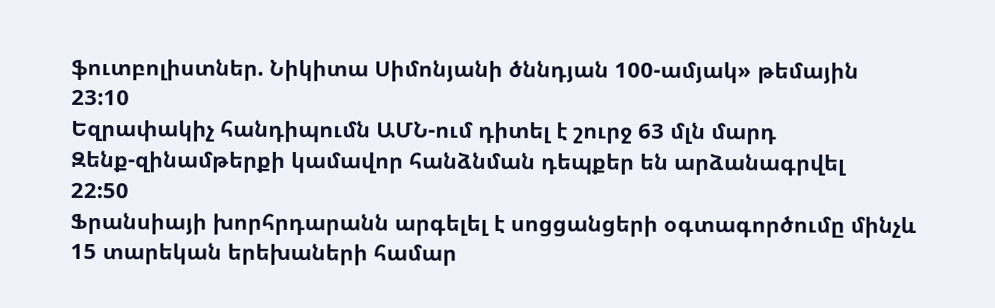ֆուտբոլիստներ. Նիկիտա Սիմոնյանի ծննդյան 100-ամյակ» թեմային
23:10
Եզրափակիչ հանդիպումն ԱՄՆ-ում դիտել է շուրջ 63 մլն մարդ
Զենք-զինամթերքի կամավոր հանձնման դեպքեր են արձանագրվել
22:50
Ֆրանսիայի խորհրդարանն արգելել է սոցցանցերի օգտագործումը մինչև 15 տարեկան երեխաների համար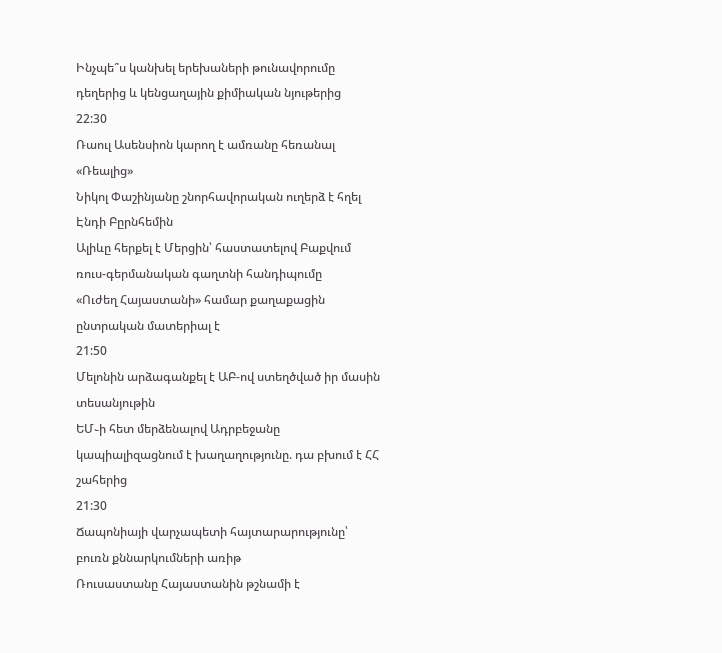Ինչպե՞ս կանխել երեխաների թունավորումը դեղերից և կենցաղային քիմիական նյութերից
22:30
Ռաուլ Ասենսիոն կարող է ամռանը հեռանալ «Ռեալից»
Նիկոլ Փաշինյանը շնորհավորական ուղերձ է հղել Էնդի Բըրնհեմին
Ալիևը հերքել է Մերցին՝ հաստատելով Բաքվում ռուս-գերմանական գաղտնի հանդիպումը
«Ուժեղ Հայաստանի» համար քաղաքացին ընտրական մատերիալ է
21:50
Մելոնին արձագանքել է ԱԲ-ով ստեղծված իր մասին տեսանյութին
ԵՄ֊ի հետ մերձենալով Ադրբեջանը կապիալիզացնում է խաղաղությունը. դա բխում է ՀՀ շահերից
21:30
Ճապոնիայի վարչապետի հայտարարությունը՝ բուռն քննարկումների առիթ
Ռուսաստանը Հայաստանին թշնամի է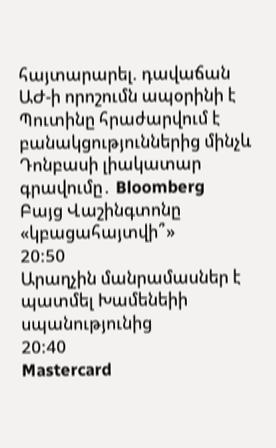հայտարարել. դավաճան ԱԺ-ի որոշումն ապօրինի է
Պուտինը հրաժարվում է բանակցություններից մինչև Դոնբասի լիակատար գրավումը․ Bloomberg
Բայց Վաշինգտոնը «կբացահայտվի՞»
20:50
Արաղչին մանրամասներ է պատմել Խամենեիի սպանությունից
20:40
Mastercard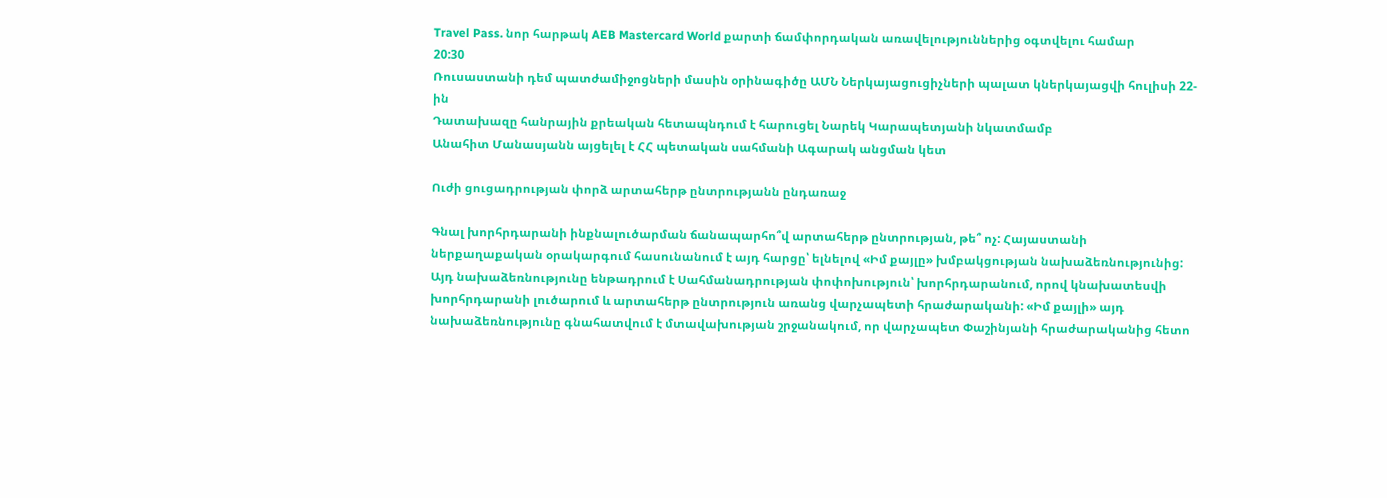Travel Pass. նոր հարթակ AEB Mastercard World քարտի ճամփորդական առավելություններից օգտվելու համար
20:30
Ռուսաստանի դեմ պատժամիջոցների մասին օրինագիծը ԱՄՆ Ներկայացուցիչների պալատ կներկայացվի հուլիսի 22-ին
Դատախազը հանրային քրեական հետապնդում է հարուցել Նարեկ Կարապետյանի նկատմամբ
Անահիտ Մանասյանն այցելել է ՀՀ պետական սահմանի Ագարակ անցման կետ

Ուժի ցուցադրության փորձ արտահերթ ընտրությանն ընդառաջ

Գնալ խորհրդարանի ինքնալուծարման ճանապարհո՞վ արտահերթ ընտրության, թե՞ ոչ: Հայաստանի ներքաղաքական օրակարգում հասունանում է այդ հարցը՝ ելնելով «Իմ քայլը» խմբակցության նախաձեռնությունից: Այդ նախաձեռնությունը ենթադրում է Սահմանադրության փոփոխություն՝ խորհրդարանում, որով կնախատեսվի խորհրդարանի լուծարում և արտահերթ ընտրություն առանց վարչապետի հրաժարականի: «Իմ քայլի» այդ նախաձեռնությունը գնահատվում է մտավախության շրջանակում, որ վարչապետ Փաշինյանի հրաժարականից հետո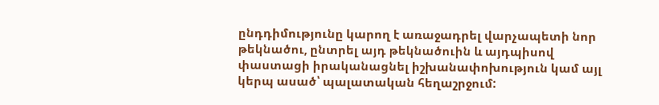ընդդիմությունը կարող է առաջադրել վարչապետի նոր թեկնածու, ընտրել այդ թեկնածուին և այդպիսով փաստացի իրականացնել իշխանափոխություն կամ այլ կերպ ասած՝ պալատական հեղաշրջում: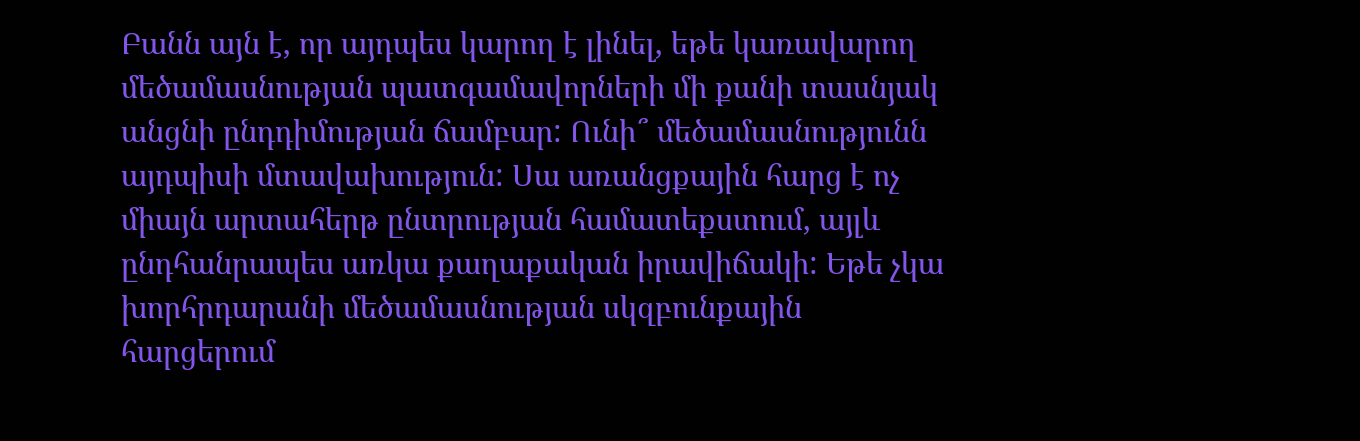Բանն այն է, որ այդպես կարող է լինել, եթե կառավարող մեծամասնության պատգամավորների մի քանի տասնյակ անցնի ընդդիմության ճամբար: Ունի՞ մեծամասնությունն այդպիսի մտավախություն: Սա առանցքային հարց է ոչ միայն արտահերթ ընտրության համատեքստում, այլև ընդհանրապես առկա քաղաքական իրավիճակի: Եթե չկա խորհրդարանի մեծամասնության սկզբունքային հարցերում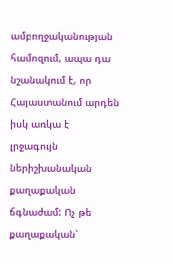ամբողջականության համոզում, ապա դա նշանակում է, որ Հայաստանում արդեն իսկ առկա է լրջագույն ներիշխանական քաղաքական ճգնաժամ: Ոչ թե քաղաքական՝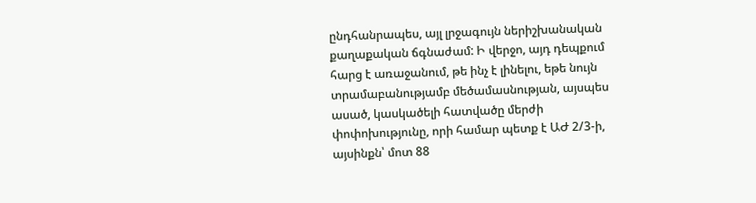ընդհանրապես, այլ լրջագույն ներիշխանական քաղաքական ճգնաժամ: Ի վերջո, այդ դեպքում հարց է առաջանում, թե ինչ է լինելու, եթե նույն տրամաբանությամբ մեծամասնության, այսպես ասած, կասկածելի հատվածը մերժի փոփոխությունը, որի համար պետք է ԱԺ 2/3-ի, այսինքն՝ մոտ 88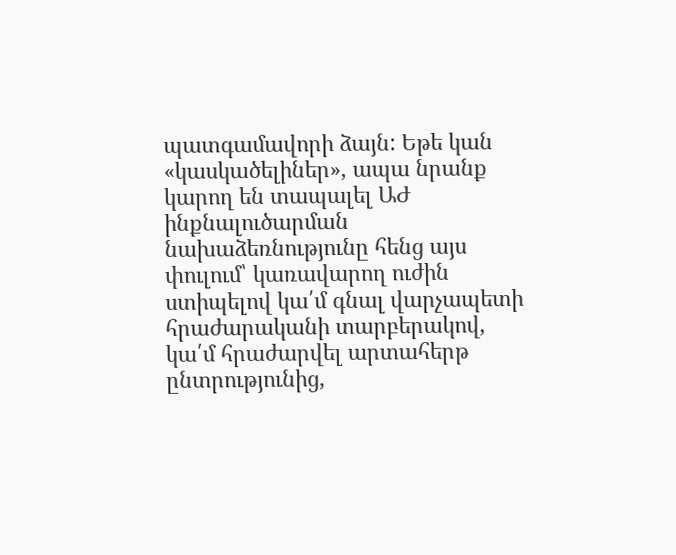պատգամավորի ձայն: Եթե կան «կասկածելիներ», ապա նրանք կարող են տապալել ԱԺ ինքնալուծարման նախաձեռնությունը հենց այս փուլում՝ կառավարող ուժին ստիպելով կա՛մ գնալ վարչապետի հրաժարականի տարբերակով, կա՛մ հրաժարվել արտահերթ ընտրությունից,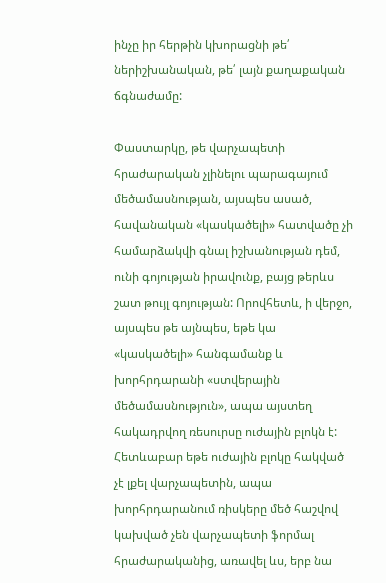ինչը իր հերթին կխորացնի թե՛ ներիշխանական, թե՛ լայն քաղաքական ճգնաժամը:

Փաստարկը, թե վարչապետի հրաժարական չլինելու պարագայում մեծամասնության, այսպես ասած, հավանական «կասկածելի» հատվածը չի համարձակվի գնալ իշխանության դեմ, ունի գոյության իրավունք, բայց թերևս շատ թույլ գոյության: Որովհետև, ի վերջո, այսպես թե այնպես, եթե կա «կասկածելի» հանգամանք և խորհրդարանի «ստվերային մեծամասնություն», ապա այստեղ հակադրվող ռեսուրսը ուժային բլոկն է: Հետևաբար եթե ուժային բլոկը հակված չէ լքել վարչապետին, ապա խորհրդարանում ռիսկերը մեծ հաշվով կախված չեն վարչապետի ֆորմալ հրաժարականից, առավել ևս, երբ նա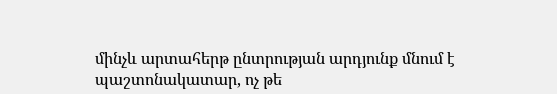մինչև արտահերթ ընտրության արդյունք մնում է պաշտոնակատար, ոչ թե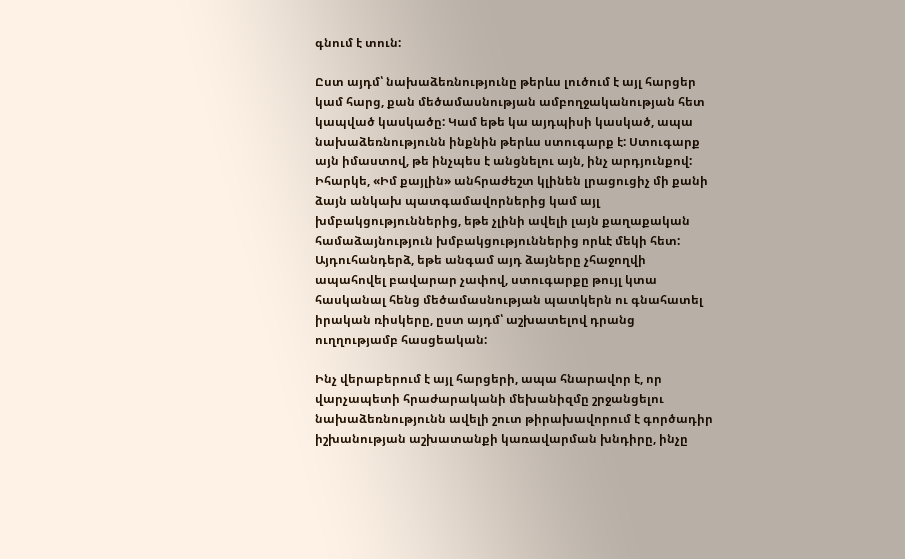գնում է տուն:

Ըստ այդմ՝ նախաձեռնությունը թերևս լուծում է այլ հարցեր կամ հարց, քան մեծամասնության ամբողջականության հետ կապված կասկածը: Կամ եթե կա այդպիսի կասկած, ապա նախաձեռնությունն ինքնին թերևս ստուգարք է: Ստուգարք այն իմաստով, թե ինչպես է անցնելու այն, ինչ արդյունքով: Իհարկե, «Իմ քայլին» անհրաժեշտ կլինեն լրացուցիչ մի քանի ձայն անկախ պատգամավորներից կամ այլ խմբակցություններից, եթե չլինի ավելի լայն քաղաքական համաձայնություն խմբակցություններից որևէ մեկի հետ: Այդուհանդերձ, եթե անգամ այդ ձայները չհաջողվի ապահովել բավարար չափով, ստուգարքը թույլ կտա հասկանալ հենց մեծամասնության պատկերն ու գնահատել իրական ռիսկերը, ըստ այդմ՝ աշխատելով դրանց ուղղությամբ հասցեական:

Ինչ վերաբերում է այլ հարցերի, ապա հնարավոր է, որ վարչապետի հրաժարականի մեխանիզմը շրջանցելու նախաձեռնությունն ավելի շուտ թիրախավորում է գործադիր իշխանության աշխատանքի կառավարման խնդիրը, ինչը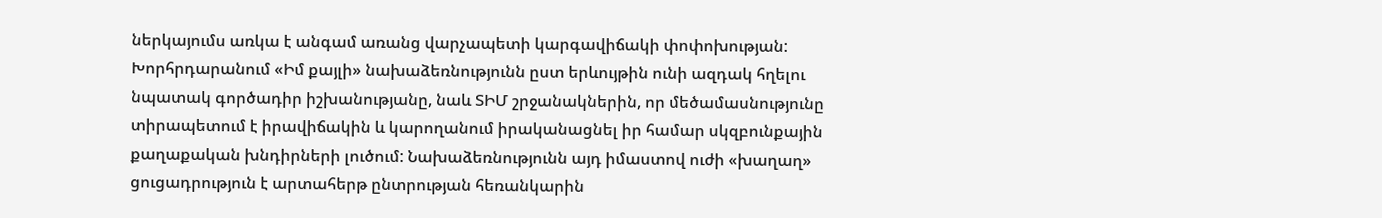ներկայումս առկա է անգամ առանց վարչապետի կարգավիճակի փոփոխության: Խորհրդարանում «Իմ քայլի» նախաձեռնությունն ըստ երևույթին ունի ազդակ հղելու նպատակ գործադիր իշխանությանը, նաև ՏԻՄ շրջանակներին, որ մեծամասնությունը տիրապետում է իրավիճակին և կարողանում իրականացնել իր համար սկզբունքային քաղաքական խնդիրների լուծում: Նախաձեռնությունն այդ իմաստով ուժի «խաղաղ» ցուցադրություն է արտահերթ ընտրության հեռանկարին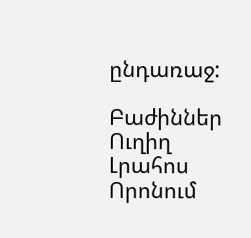ընդառաջ:

Բաժիններ
Ուղիղ
Լրահոս
Որոնում